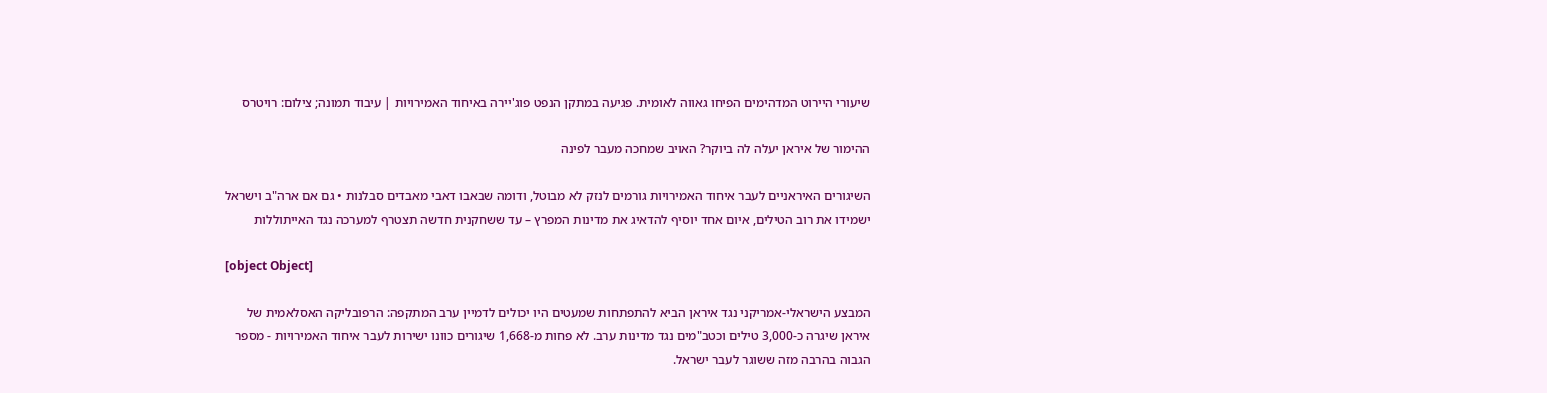שיעורי היירוט המדהימים הפיחו גאווה לאומית. פגיעה במתקן הנפט פוג'יירה באיחוד האמירויות | עיבוד תמונה; צילום: רויטרס

ההימור של איראן יעלה לה ביוקר? האויב שמחכה מעבר לפינה

השיגורים האיראניים לעבר איחוד האמירויות גורמים לנזק לא מבוטל, ודומה שבאבו דאבי מאבדים סבלנות • גם אם ארה"ב וישראל ישמידו את רוב הטילים, איום אחד יוסיף להדאיג את מדינות המפרץ – עד ששחקנית חדשה תצטרף למערכה נגד האייתוללות

[object Object]

המבצע הישראלי-אמריקני נגד איראן הביא להתפתחות שמעטים היו יכולים לדמיין ערב המתקפה: הרפובליקה האסלאמית של איראן שיגרה כ-3,000 טילים וכטב"מים נגד מדינות ערב. לא פחות מ-1,668 שיגורים כוונו ישירות לעבר איחוד האמירויות - מספר הגבוה בהרבה מזה ששוגר לעבר ישראל.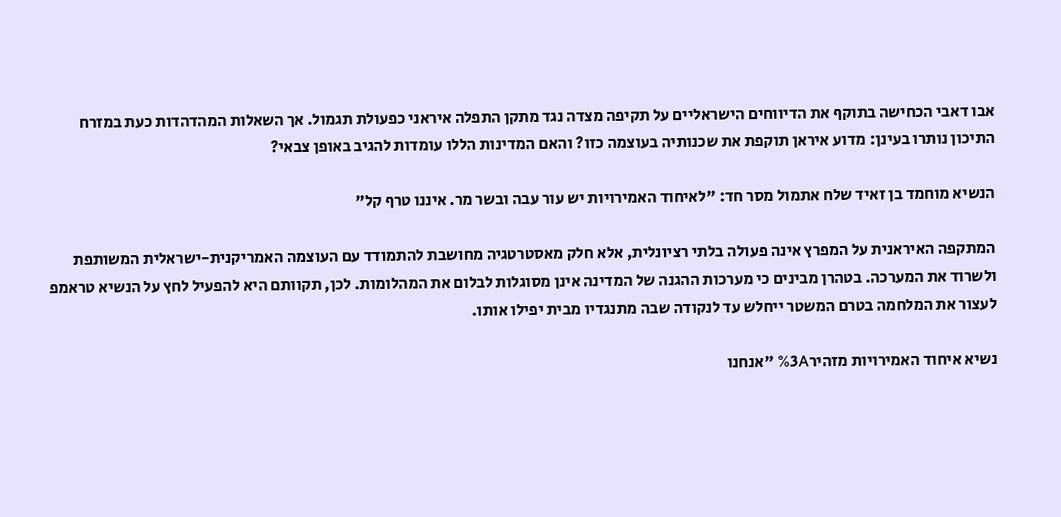אבו דאבי הכחישה בתוקף את הדיווחים הישראליים על תקיפה מצדה נגד מתקן התפלה איראני כפעולת תגמול. אך השאלות המהדהדות כעת במזרח התיכון נותרו בעינן: מדוע איראן תוקפת את שכנותיה בעוצמה כזו? והאם המדינות הללו עומדות להגיב באופן צבאי?

הנשיא מוחמד בן זאיד שלח אתמול מסר חד: "לאיחוד האמירויות יש עור עבה ובשר מר. איננו טרף קל"

המתקפה האיראנית על המפרץ אינה פעולה בלתי רציונלית, אלא חלק מאסטרטגיה מחושבת להתמודד עם העוצמה האמריקנית-ישראלית המשותפת ולשרוד את המערכה. בטהרן מבינים כי מערכות ההגנה של המדינה אינן מסוגלות לבלום את המהלומות. לכן, תקוותם היא להפעיל לחץ על הנשיא טראמפ לעצור את המלחמה בטרם המשטר ייחלש עד לנקודה שבה מתנגדיו מבית יפילו אותו.

נשיא איחוד האמירויות מזהיר%3A "אנחנו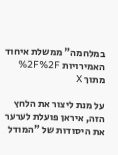במלחמה" ממשלת איחוד האמירויות %2F%2F מתוך X

על מנת ליצור את הלחץ הזה, איראן פועלת לערער את היסודות של "המודל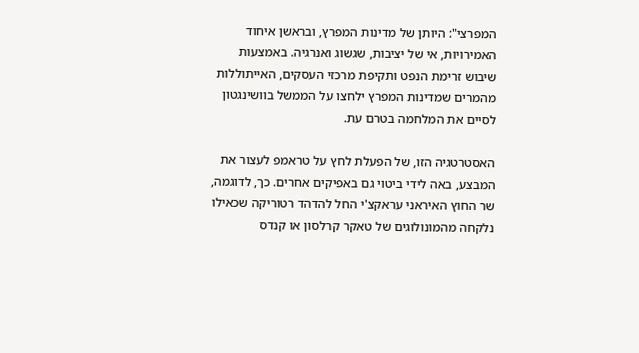המפרצי": היותן של מדינות המפרץ, ובראשן איחוד האמירויות, אי של יציבות, שגשוג ואנרגיה. באמצעות שיבוש זרימת הנפט ותקיפת מרכזי העסקים, האייתוללות מהמרים שמדינות המפרץ ילחצו על הממשל בוושינגטון לסיים את המלחמה בטרם עת.

האסטרטגיה הזו, של הפעלת לחץ על טראמפ לעצור את המבצע, באה לידי ביטוי גם באפיקים אחרים. כך, לדוגמה, שר החוץ האיראני עראקצ'י החל להדהד רטוריקה שכאילו נלקחה מהמונולוגים של טאקר קרלסון או קנדס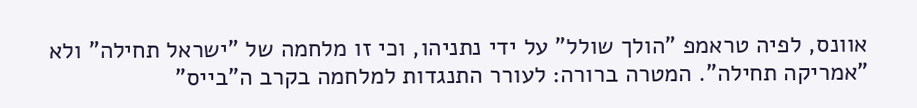אוונס, לפיה טראמפ "הולך שולל" על ידי נתניהו, וכי זו מלחמה של "ישראל תחילה" ולא "אמריקה תחילה". המטרה ברורה: לעורר התנגדות למלחמה בקרב ה"בייס"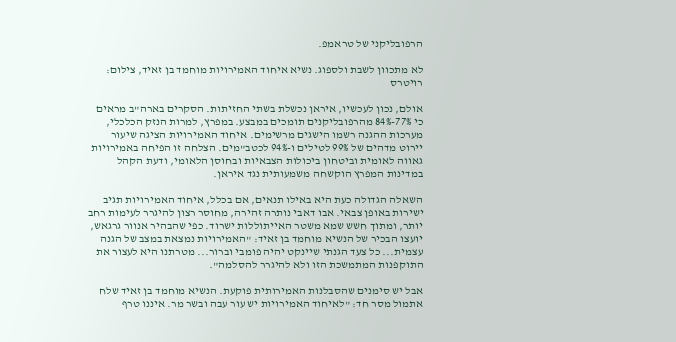הרפובליקני של טראמפ.

לא מתכוון לשבת ולספוג. נשיא איחוד האמירויות מוחמד בן זאיד, צילום: רויטרס

אולם, נכון לעכשיו, איראן נכשלת בשתי החזיתות. הסקרים בארה"ב מראים כי 77%-84% מהרפובליקנים תומכים במבצע. במפרץ, למרות הנזק הכלכלי, מערכות ההגנה רשמו הישגים מרשימים. איחוד האמירויות הציגה שיעור יירוט מדהים של 99% לטילים ו-94% לכטב"מים. הצלחה זו הפיחה באמירויות גאווה לאומית וביטחון ביכולות הצבאיות ובחוסן הלאומי, ודעת הקהל במדינות המפרץ הוקשחה משמעותית נגד איראן.

השאלה הגדולה כעת היא באילו תנאים, אם בכלל, איחוד האמירויות תגיב ישירות באופן צבאי. אבו דאבי נותרה זהירה, מחוסר רצון להיגרר לעימות רחב יותר, ומתוך חשש שמא משטר האייתוללות ישרוד. כפי שהבהיר אנוור גרגאש, יועצו הבכיר של הנשיא מוחמד בן זאיד: "האמירויות נמצאת במצב של הגנה עצמית... כל צעד הגנתי שיינקט יהיה פומבי וברור... מטרתנו היא לעצור את התוקפנות המתמשכת הזו ולא להיגרר להסלמה".

אבל יש סימנים שהסבלנות האמירותית פוקעת. הנשיא מוחמד בן זאיד שלח אתמול מסר חד: "לאיחוד האמירויות יש עור עבה ובשר מר. איננו טרף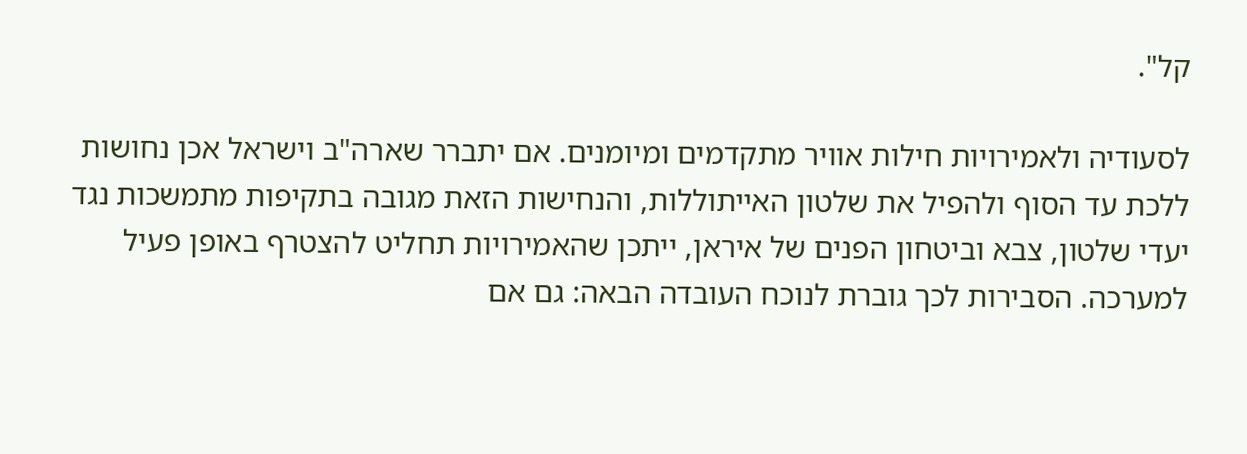קל".

לסעודיה ולאמירויות חילות אוויר מתקדמים ומיומנים. אם יתברר שארה"ב וישראל אכן נחושות ללכת עד הסוף ולהפיל את שלטון האייתוללות, והנחישות הזאת מגובה בתקיפות מתמשכות נגד יעדי שלטון, צבא וביטחון הפנים של איראן, ייתכן שהאמירויות תחליט להצטרף באופן פעיל למערכה. הסבירות לכך גוברת לנוכח העובדה הבאה: גם אם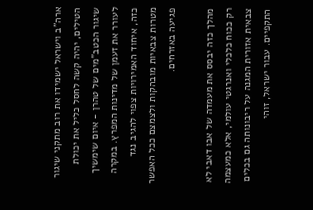ארה"ב וישראל ישמידו את רוב מתקני שיגור הטילים, יהיה קשה לחסל כליל את יכולת שיגור הכטב"מים של טהרן - איום שימשיך לעורר את זעמן של מדינות המפרץ. במקרה כזה, איחוד האמירויות צפוי להגיב נגד מטרות צבאיות מובהקות ולצמצם ככל האפשר פגיעה באזרחים.

מהלך כזה יבסס את מעמדה של אבו דאבי לא רק ככוח כלכלי ואנרגטי עולמי, אלא כמעצמה צבאית אזורית המגנה על ריבונותה גם בכלים התקפיים. עבור ישראל, זוהי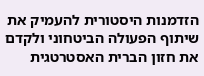הזדמנות היסטורית להעמיק את שיתוף הפעולה הביטחוני ולקדם את חזון הברית האסטרטגית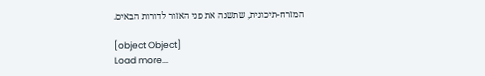המזרח-תיכונית, שתשנה את פני האזור לדורות הבאים.

[object Object]
Load more...